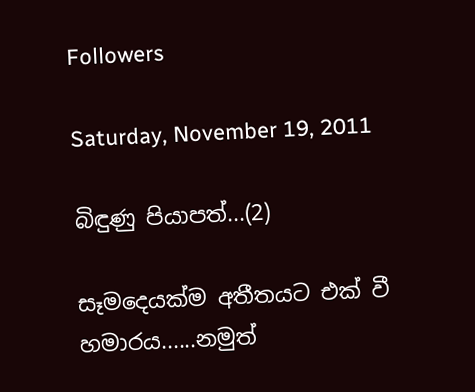Followers

Saturday, November 19, 2011

බිඳුණු පියාපත්...(2)

සෑමදෙයක්ම අතීතයට එක් වී හමාරය......නමුත්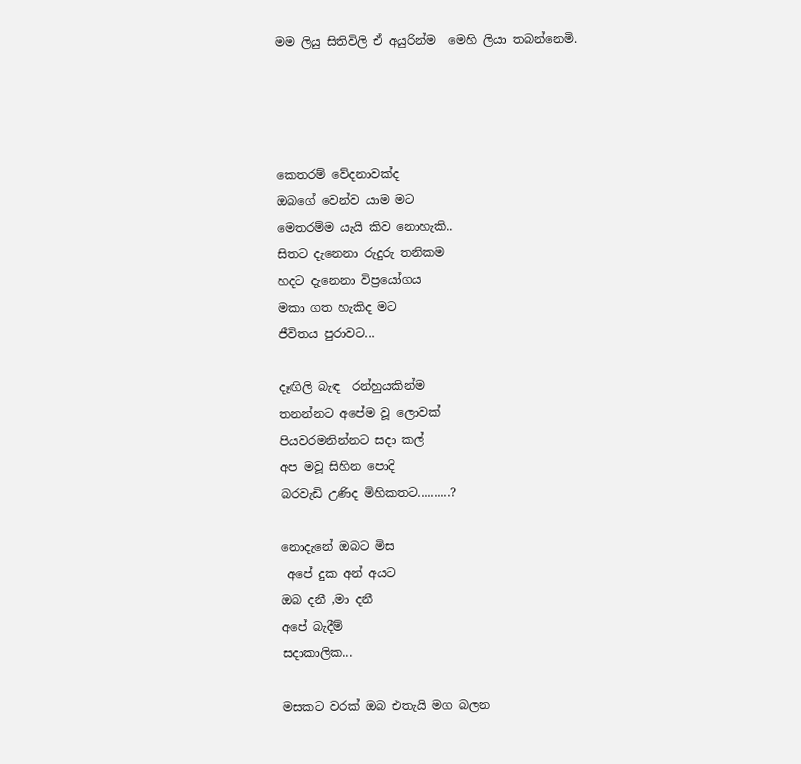මම ලියු සිතිවිලි ඒ අයුරින්ම  මෙහි ලියා තබන්නෙමි.




කෙතරම් වේදනාවක්ද
ඔබගේ වෙන්ව යාම මට
මෙතරම්ම යැයි කිව නොහැකි..
සිතට දැනෙනා රුදුරු තනිකම
හදට දැනෙනා විප්‍රයෝගය
මකා ගත හැකිද මට
ජීවිතය පුරාවට...

දෑඟිලි බැඳ  රන්හුයකින්ම
තනන්නට අපේම වූ ලොවක්
පියවරමනින්නට සදා කල්
අප මවූ සිහින පොදි
බරවැඩි උණිද මිහිකතට..........?

නොදැනේ ඔබට මිස
 අපේ දුක අන් අයට
ඔබ දනී ,මා දනී
අපේ බැදීම්
සදාකාලික...

මසකට වරක් ඔබ එතැයි මග බලන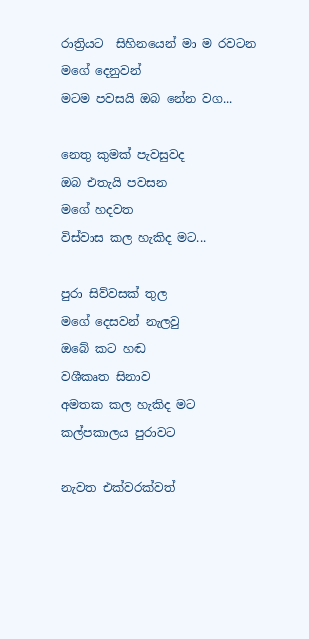රාත්‍රියට  සිහිනයෙන් මා ම රවටන
මගේ දෙනුවන්
මටම පවසයි ඔබ නේන වග...

නෙතු කුමක් පැවසුවද
ඔබ එතැයි පවසන
මගේ හදවත
විස්වාස කල හැකිද මට...

පුරා සිව්වසක් තුල
මගේ දෙසවන් නැලවු
ඔබේ කට හඬ
වශීකෘත සිනාව
අමතක කල හැකිද මට
කල්පකාලය පුරාවට

නැවත එක්වරක්වත්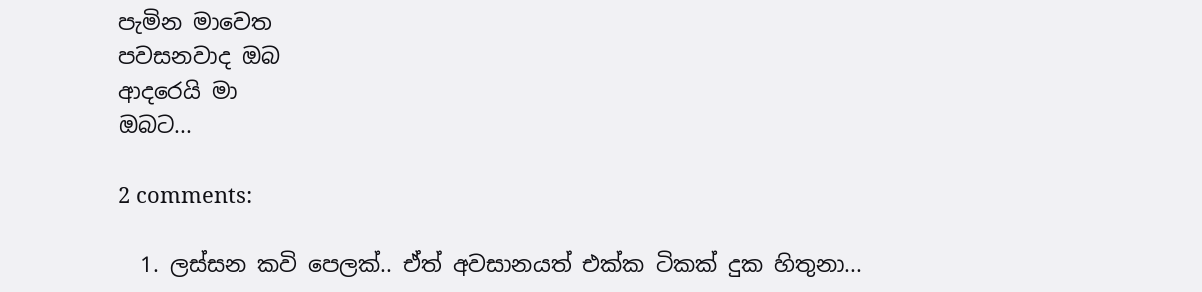පැමින මාවෙත
පවසනවාද ඔබ
ආදරෙයි මා
ඔබට...

2 comments:

  1. ලස්සන කවි පෙලක්.. ඒත් අවසානයත් එක්ක ටිකක් දුක හිතුනා...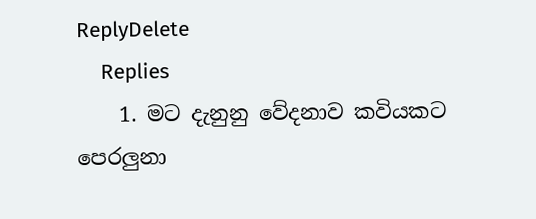ReplyDelete
    Replies
    1. මට දැනුනු වේදනාව කවියකට පෙරලුනා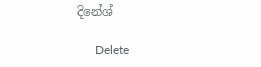දිනේශ්

      Delete